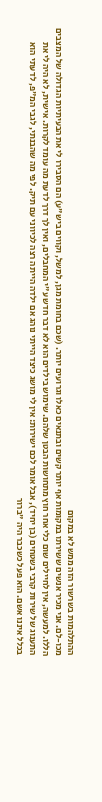ההתלהמות בשרשור הזה ממש לא במקום
מכו-לם. אני מכיר אנשים ששירתו במקומות אף יותר קשים ובתנאים כאלו וגרועים יותר. (שכם בחומת מגן, למשל, וקווים ביש"ע) הם הסבירו לי את הבעיתיות הגדולה של המצבים הללו. למעשה, אין לחיילים שום כלי אחר חוץ מתחושות הבטן שלהם. שימוש בילדים הוא לא דבר חדש ע"י המחבלים, ואין לך דרך לדעת מה עומד לקרות. אישית, לא היה לי את התענוג של שירות קרבי בשטחים (בן יחיד), אבל אומר לכם ישירות: אין לי מושג כיצד הייתי נוהג אם ילדה הייתה רצה לכיווני עם תיק. לפי מה שהבנתי, לגבי המ"פ, לדעתי הוא בכלל איננו אשם. הוא פעל כשכבר היה "ברור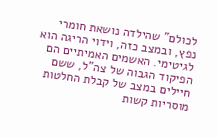לכולם" שהילדה נושאת חומרי נפץ, ובמצב כזה, וידוי הריגה הוא לגיטימי. האשמים האמיתיים הם הפיקוד הגבוה של צה"ל, ששם חיילים במצב של קבלת החלטות מוסריות קשות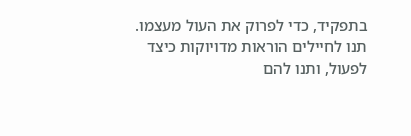בתפקיד, כדי לפרוק את העול מעצמו. תנו לחיילים הוראות מדויוקות כיצד לפעול, ותנו להם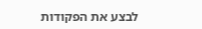לבצע את הפקודות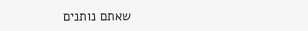שאתם נותנים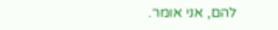להם, אני אומר.